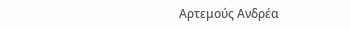Αρτεμούς Ανδρέα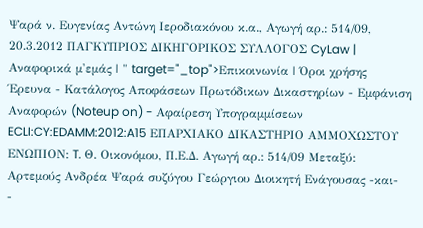Ψαρά ν. Ευγενίας Αντώνη Ιεροδιακόνου κ.α., Αγωγή αρ.: 514/09, 20.3.2012 ΠΑΓΚΥΠΡΙΟΣ ΔΙΚΗΓΟΡΙΚΟΣ ΣΥΛΛΟΓΟΣ CyLaw | Αναφορικά μ'εμάς | " target="_top">Επικοινωνία | Όροι χρήσης Έρευνα - Κατάλογος Αποφάσεων Πρωτόδικων Δικαστηρίων - Εμφάνιση Αναφορών (Noteup on) - Αφαίρεση Υπογραμμίσεων ECLI:CY:EDAMM:2012:A15 ΕΠΑΡΧΙΑΚΟ ΔΙΚΑΣΤΗΡΙΟ ΑΜΜΟΧΩΣΤΟΥ ΕΝΩΠΙΟΝ: T. Θ. Οικονόμου, Π.Ε.Δ. Αγωγή αρ.: 514/09 Μεταξύ: Αρτεμούς Ανδρέα Ψαρά συζύγου Γεώργιου Διοικητή Ενάγουσας -και-
-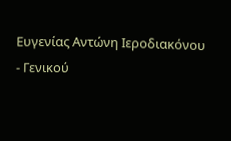Ευγενίας Αντώνη Ιεροδιακόνου
- Γενικού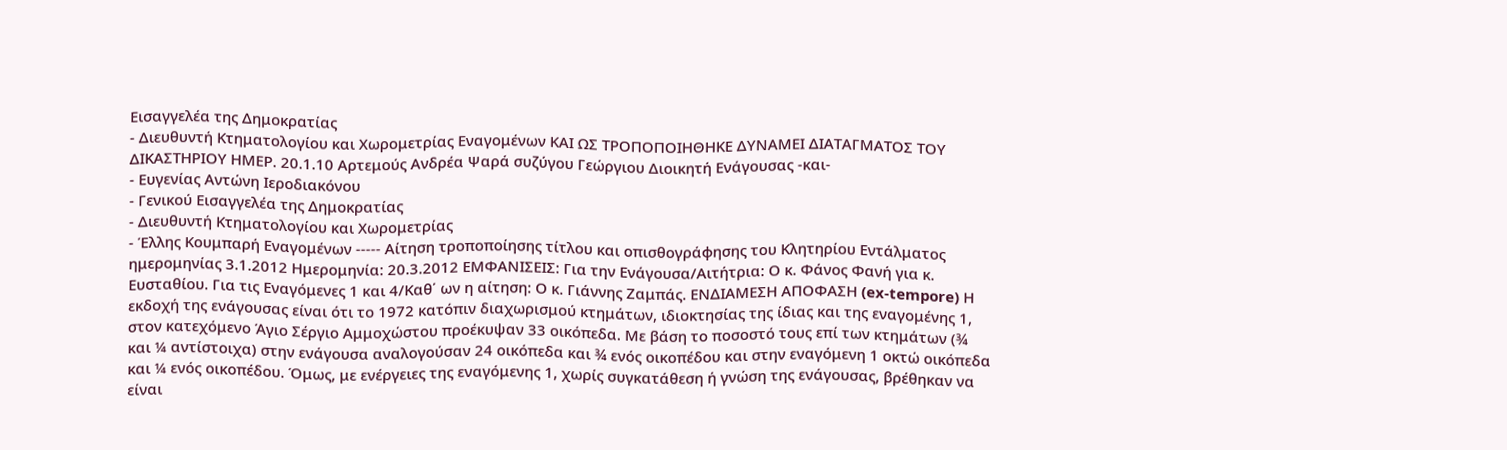Εισαγγελέα της Δημοκρατίας
- Διευθυντή Κτηματολογίου και Χωρομετρίας Εναγομένων ΚΑΙ ΩΣ ΤΡΟΠΟΠΟΙΗΘΗΚΕ ΔΥΝΑΜΕΙ ΔΙΑΤΑΓΜΑΤΟΣ ΤΟΥ ΔΙΚΑΣΤΗΡΙΟΥ ΗΜΕΡ. 20.1.10 Αρτεμούς Ανδρέα Ψαρά συζύγου Γεώργιου Διοικητή Ενάγουσας -και-
- Ευγενίας Αντώνη Ιεροδιακόνου
- Γενικού Εισαγγελέα της Δημοκρατίας
- Διευθυντή Κτηματολογίου και Χωρομετρίας
- Έλλης Κουμπαρή Εναγομένων ----- Αίτηση τροποποίησης τίτλου και οπισθογράφησης του Κλητηρίου Εντάλματος ημερομηνίας 3.1.2012 Ημερομηνία: 20.3.2012 ΕΜΦΑΝΙΣΕΙΣ: Για την Ενάγουσα/Αιτήτρια: Ο κ. Φάνος Φανή για κ. Ευσταθίου. Για τις Εναγόμενες 1 και 4/Καθ΄ ων η αίτηση: Ο κ. Γιάννης Ζαμπάς. ΕΝΔΙΑΜΕΣΗ ΑΠΟΦΑΣΗ (ex-tempore) Η εκδοχή της ενάγουσας είναι ότι το 1972 κατόπιν διαχωρισμού κτημάτων, ιδιοκτησίας της ίδιας και της εναγομένης 1, στον κατεχόμενο Άγιο Σέργιο Αμμοχώστου προέκυψαν 33 οικόπεδα. Με βάση το ποσοστό τους επί των κτημάτων (¾ και ¼ αντίστοιχα) στην ενάγουσα αναλογούσαν 24 οικόπεδα και ¾ ενός οικοπέδου και στην εναγόμενη 1 οκτώ οικόπεδα και ¼ ενός οικοπέδου. Όμως, με ενέργειες της εναγόμενης 1, χωρίς συγκατάθεση ή γνώση της ενάγουσας, βρέθηκαν να είναι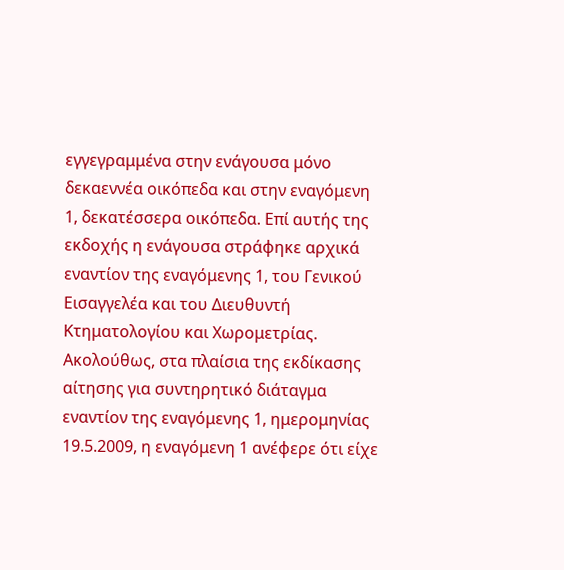εγγεγραμμένα στην ενάγουσα μόνο δεκαεννέα οικόπεδα και στην εναγόμενη 1, δεκατέσσερα οικόπεδα. Επί αυτής της εκδοχής η ενάγουσα στράφηκε αρχικά εναντίον της εναγόμενης 1, του Γενικού Εισαγγελέα και του Διευθυντή Κτηματολογίου και Χωρομετρίας. Ακολούθως, στα πλαίσια της εκδίκασης αίτησης για συντηρητικό διάταγμα εναντίον της εναγόμενης 1, ημερομηνίας 19.5.2009, η εναγόμενη 1 ανέφερε ότι είχε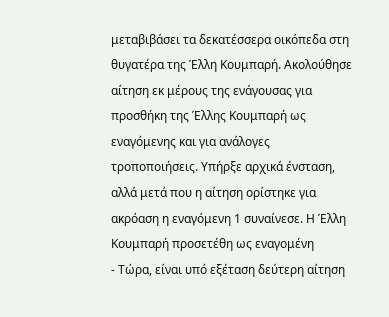μεταβιβάσει τα δεκατέσσερα οικόπεδα στη θυγατέρα της Έλλη Κουμπαρή. Ακολούθησε αίτηση εκ μέρους της ενάγουσας για προσθήκη της Έλλης Κουμπαρή ως εναγόμενης και για ανάλογες τροποποιήσεις. Υπήρξε αρχικά ένσταση, αλλά μετά που η αίτηση ορίστηκε για ακρόαση η εναγόμενη 1 συναίνεσε. Η Έλλη Κουμπαρή προσετέθη ως εναγομένη
- Τώρα, είναι υπό εξέταση δεύτερη αίτηση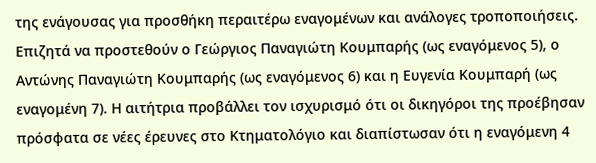της ενάγουσας για προσθήκη περαιτέρω εναγομένων και ανάλογες τροποποιήσεις. Επιζητά να προστεθούν ο Γεώργιος Παναγιώτη Κουμπαρής (ως εναγόμενος 5), ο Αντώνης Παναγιώτη Κουμπαρής (ως εναγόμενος 6) και η Ευγενία Κουμπαρή (ως εναγομένη 7). Η αιτήτρια προβάλλει τον ισχυρισμό ότι οι δικηγόροι της προέβησαν πρόσφατα σε νέες έρευνες στο Κτηματολόγιο και διαπίστωσαν ότι η εναγόμενη 4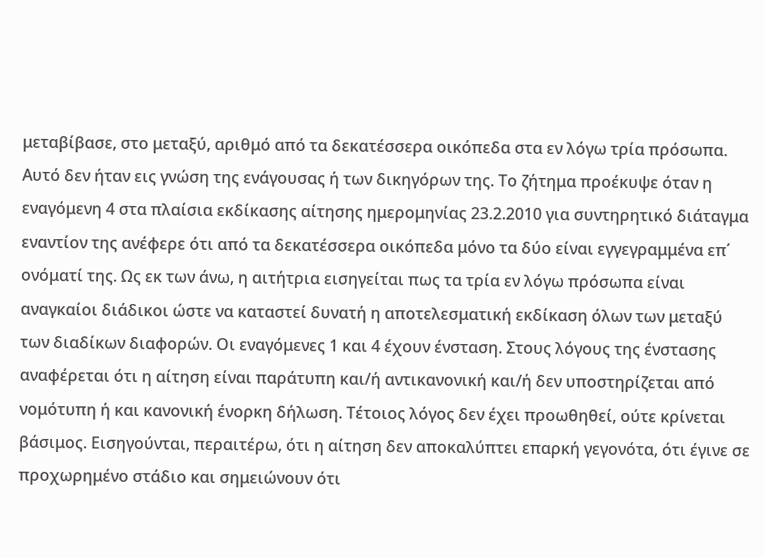μεταβίβασε, στο μεταξύ, αριθμό από τα δεκατέσσερα οικόπεδα στα εν λόγω τρία πρόσωπα. Αυτό δεν ήταν εις γνώση της ενάγουσας ή των δικηγόρων της. Το ζήτημα προέκυψε όταν η εναγόμενη 4 στα πλαίσια εκδίκασης αίτησης ημερομηνίας 23.2.2010 για συντηρητικό διάταγμα εναντίον της ανέφερε ότι από τα δεκατέσσερα οικόπεδα μόνο τα δύο είναι εγγεγραμμένα επ΄ ονόματί της. Ως εκ των άνω, η αιτήτρια εισηγείται πως τα τρία εν λόγω πρόσωπα είναι αναγκαίοι διάδικοι ώστε να καταστεί δυνατή η αποτελεσματική εκδίκαση όλων των μεταξύ των διαδίκων διαφορών. Οι εναγόμενες 1 και 4 έχουν ένσταση. Στους λόγους της ένστασης αναφέρεται ότι η αίτηση είναι παράτυπη και/ή αντικανονική και/ή δεν υποστηρίζεται από νομότυπη ή και κανονική ένορκη δήλωση. Τέτοιος λόγος δεν έχει προωθηθεί, ούτε κρίνεται βάσιμος. Εισηγούνται, περαιτέρω, ότι η αίτηση δεν αποκαλύπτει επαρκή γεγονότα, ότι έγινε σε προχωρημένο στάδιο και σημειώνουν ότι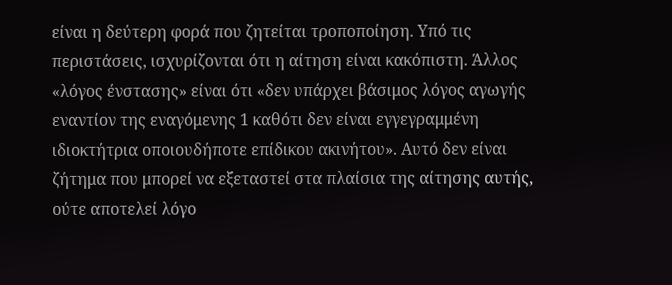είναι η δεύτερη φορά που ζητείται τροποποίηση. Υπό τις περιστάσεις, ισχυρίζονται ότι η αίτηση είναι κακόπιστη. Άλλος «λόγος ένστασης» είναι ότι «δεν υπάρχει βάσιμος λόγος αγωγής εναντίον της εναγόμενης 1 καθότι δεν είναι εγγεγραμμένη ιδιοκτήτρια οποιουδήποτε επίδικου ακινήτου». Αυτό δεν είναι ζήτημα που μπορεί να εξεταστεί στα πλαίσια της αίτησης αυτής, ούτε αποτελεί λόγο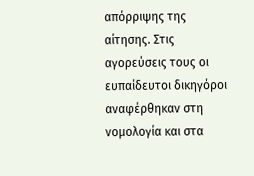απόρριψης της αίτησης. Στις αγορεύσεις τους οι ευπαίδευτοι δικηγόροι αναφέρθηκαν στη νομολογία και στα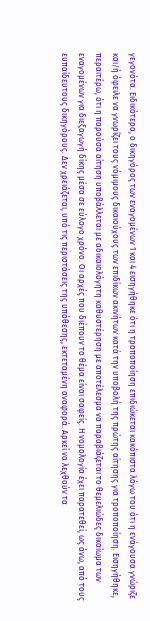γεγονότα. Ειδικότερα, ο δικηγόρος των εναγομένων 1 και 4 εισηγήθηκε ότι η τροποποίηση επιδιώκεται κακόπιστα λόγω του ότι η ενάγουσα γνώριζε και/ή όφειλε να γνωρίζει τους νόμιμους δικαιούχους των επιδίκων ακινήτων κατά την υποβολή της πρώτης αίτησης για τροποποίηση. Εισηγήθηκε, περαιτέρω, ότι η παρούσα αίτηση υποβάλλεται με αδικαιολόγητη καθυστέρηση με αποτέλεσμα να παραβιάζεται το θεμελιώδες δικαίωμα των εναγομένων για διεξαγωγή δίκης μέσα σε εύλογο χρόνο. Οι αρχές που διέπουν το θέμα είναι σαφείς. Η νομολογία έχει παρατεθεί, ως άνω, από τους ευπαίδευτους δικηγόρους. Δεν χρειάζεται, υπό τις περιστάσεις της υπόθεσης, εκτεταμένη αναφορά. Αρκεί να λεχθούν τα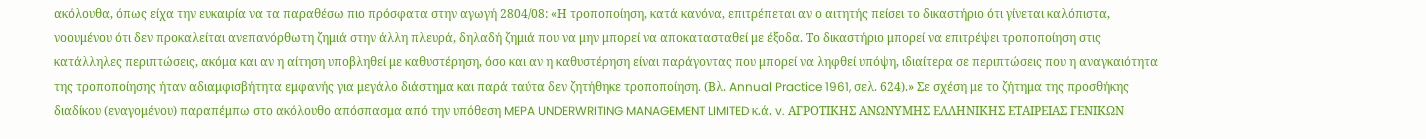ακόλουθα, όπως είχα την ευκαιρία να τα παραθέσω πιο πρόσφατα στην αγωγή 2804/08: «Η τροποποίηση, κατά κανόνα, επιτρέπεται αν ο αιτητής πείσει το δικαστήριο ότι γίνεται καλόπιστα, νοουμένου ότι δεν προκαλείται ανεπανόρθωτη ζημιά στην άλλη πλευρά, δηλαδή ζημιά που να μην μπορεί να αποκατασταθεί με έξοδα. Το δικαστήριο μπορεί να επιτρέψει τροποποίηση στις κατάλληλες περιπτώσεις, ακόμα και αν η αίτηση υποβληθεί με καθυστέρηση, όσο και αν η καθυστέρηση είναι παράγοντας που μπορεί να ληφθεί υπόψη, ιδιαίτερα σε περιπτώσεις που η αναγκαιότητα της τροποποίησης ήταν αδιαμφισβήτητα εμφανής για μεγάλο διάστημα και παρά ταύτα δεν ζητήθηκε τροποποίηση. (Βλ. Annual Practice 1961, σελ. 624).» Σε σχέση με το ζήτημα της προσθήκης διαδίκου (εναγομένου) παραπέμπω στο ακόλουθο απόσπασμα από την υπόθεση MEPA UNDERWRITING MANAGEMENT LIMITED κ.ά. v. ΑΓΡΟΤΙΚΗΣ ΑΝΩΝΥΜΗΣ ΕΛΛΗΝΙΚΗΣ ΕΤΑΙΡΕΙΑΣ ΓΕΝΙΚΩΝ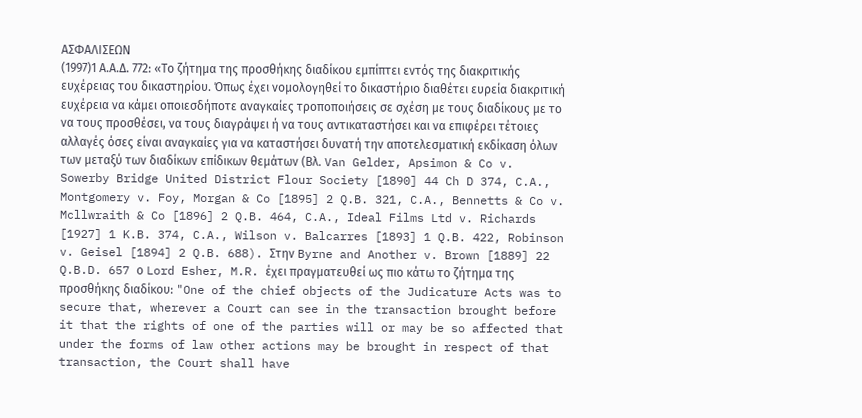ΑΣΦΑΛΙΣΕΩΝ
(1997)1 Α.Α.Δ. 772: «Το ζήτημα της προσθήκης διαδίκου εμπίπτει εντός της διακριτικής ευχέρειας του δικαστηρίου. Όπως έχει νομολογηθεί το δικαστήριο διαθέτει ευρεία διακριτική ευχέρεια να κάμει οποιεσδήποτε αναγκαίες τροποποιήσεις σε σχέση με τους διαδίκους με το να τους προσθέσει, να τους διαγράψει ή να τους αντικαταστήσει και να επιφέρει τέτοιες αλλαγές όσες είναι αναγκαίες για να καταστήσει δυνατή την αποτελεσματική εκδίκαση όλων των μεταξύ των διαδίκων επίδικων θεμάτων (Βλ. Van Gelder, Apsimon & Co v. Sowerby Bridge United District Flour Society [1890] 44 Ch D 374, C.A., Montgomery v. Foy, Morgan & Co [1895] 2 Q.B. 321, C.A., Bennetts & Co v. Mcllwraith & Co [1896] 2 Q.B. 464, C.A., Ideal Films Ltd v. Richards [1927] 1 K.B. 374, C.A., Wilson v. Balcarres [1893] 1 Q.B. 422, Robinson v. Geisel [1894] 2 Q.B. 688). Στην Byrne and Another v. Brown [1889] 22 Q.B.D. 657 ο Lord Esher, M.R. έχει πραγματευθεί ως πιο κάτω το ζήτημα της προσθήκης διαδίκου: "One of the chief objects of the Judicature Acts was to secure that, wherever a Court can see in the transaction brought before it that the rights of one of the parties will or may be so affected that under the forms of law other actions may be brought in respect of that transaction, the Court shall have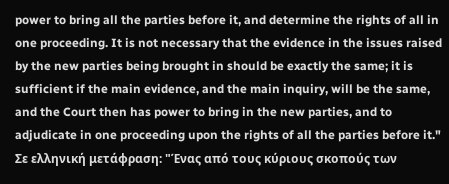power to bring all the parties before it, and determine the rights of all in one proceeding. It is not necessary that the evidence in the issues raised by the new parties being brought in should be exactly the same; it is sufficient if the main evidence, and the main inquiry, will be the same, and the Court then has power to bring in the new parties, and to adjudicate in one proceeding upon the rights of all the parties before it." Σε ελληνική μετάφραση: "Ένας από τους κύριους σκοπούς των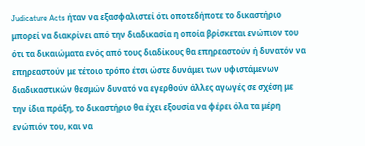Judicature Acts ήταν να εξασφαλιστεί ότι οποτεδήποτε το δικαστήριο μπορεί να διακρίνει από την διαδικασία η οποία βρίσκεται ενώπιον του ότι τα δικαιώματα ενός από τους διαδίκους θα επηρεαστούν ή δυνατόν να επηρεαστούν με τέτοιο τρόπο έτσι ώστε δυνάμει των υφιστάμενων διαδικαστικών θεσμών δυνατό να εγερθούν άλλες αγωγές σε σχέση με την ίδια πράξη, το δικαστήριο θα έχει εξουσία να φέρει όλα τα μέρη ενώπιόν του, και να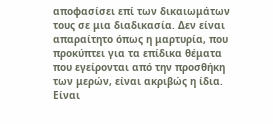αποφασίσει επί των δικαιωμάτων τους σε μια διαδικασία. Δεν είναι απαραίτητο όπως η μαρτυρία, που προκύπτει για τα επίδικα θέματα που εγείρονται από την προσθήκη των μερών, είναι ακριβώς η ίδια. Είναι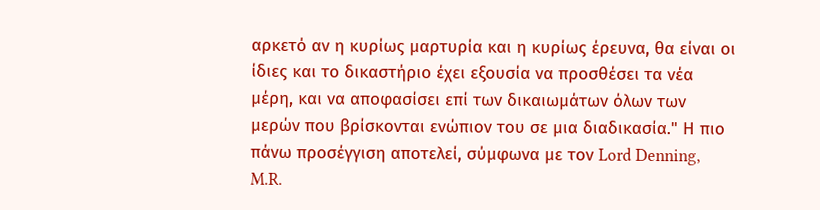αρκετό αν η κυρίως μαρτυρία και η κυρίως έρευνα, θα είναι οι ίδιες και το δικαστήριο έχει εξουσία να προσθέσει τα νέα μέρη, και να αποφασίσει επί των δικαιωμάτων όλων των μερών που βρίσκονται ενώπιον του σε μια διαδικασία." Η πιο πάνω προσέγγιση αποτελεί, σύμφωνα με τον Lord Denning, M.R.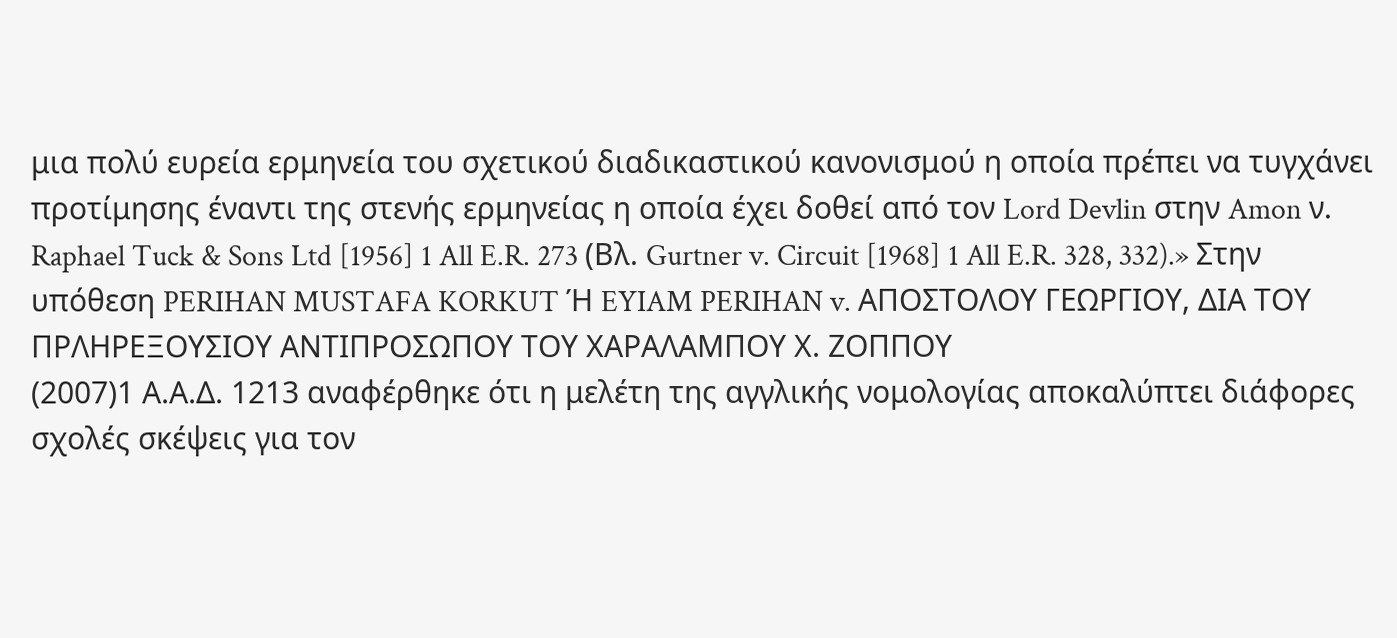μια πολύ ευρεία ερμηνεία του σχετικού διαδικαστικού κανονισμού η οποία πρέπει να τυγχάνει προτίμησης έναντι της στενής ερμηνείας η οποία έχει δοθεί από τον Lord Devlin στην Amon ν. Raphael Tuck & Sons Ltd [1956] 1 All E.R. 273 (Βλ. Gurtner v. Circuit [1968] 1 All E.R. 328, 332).» Στην υπόθεση PERIHAN MUSTAFA KORKUT Ή EYIAM PERIHAN v. ΑΠΟΣΤΟΛΟΥ ΓΕΩΡΓΙΟΥ, ΔΙΑ ΤΟΥ ΠΡΛΗΡΕΞΟΥΣΙΟΥ ΑΝΤΙΠΡΟΣΩΠΟΥ ΤΟΥ ΧΑΡΑΛΑΜΠΟΥ Χ. ΖΟΠΠΟΥ
(2007)1 Α.Α.Δ. 1213 αναφέρθηκε ότι η μελέτη της αγγλικής νομολογίας αποκαλύπτει διάφορες σχολές σκέψεις για τον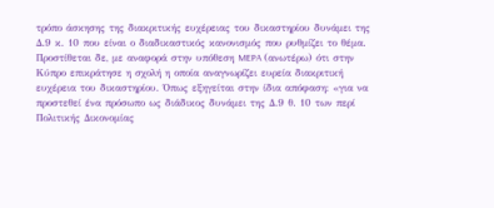τρόπο άσκησης της διακριτικής ευχέρειας του δικαστηρίου δυνάμει της Δ.9 κ. 10 που είναι ο διαδικαστικός κανονισμός που ρυθμίζει το θέμα. Προστίθεται δε, με αναφορά στην υπόθεση MEPA (ανωτέρω) ότι στην Κύπρο επικράτησε η σχολή η οποία αναγνωρίζει ευρεία διακριτική ευχέρεια του δικαστηρίου. Όπως εξηγείται στην ίδια απόφαση: «για να προστεθεί ένα πρόσωπο ως διάδικος δυνάμει της Δ.9 θ. 10 των περί Πολιτικής Δικονομίας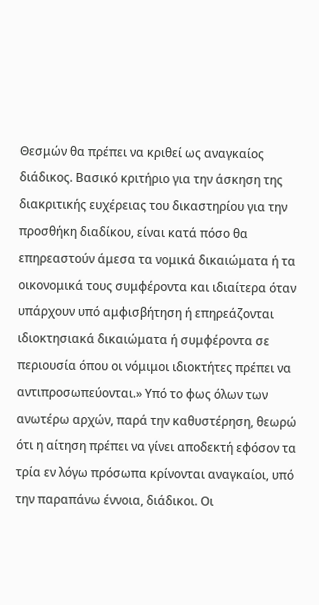Θεσμών θα πρέπει να κριθεί ως αναγκαίος διάδικος. Βασικό κριτήριο για την άσκηση της διακριτικής ευχέρειας του δικαστηρίου για την προσθήκη διαδίκου, είναι κατά πόσο θα επηρεαστούν άμεσα τα νομικά δικαιώματα ή τα οικονομικά τους συμφέροντα και ιδιαίτερα όταν υπάρχουν υπό αμφισβήτηση ή επηρεάζονται ιδιοκτησιακά δικαιώματα ή συμφέροντα σε περιουσία όπου οι νόμιμοι ιδιοκτήτες πρέπει να αντιπροσωπεύονται.» Υπό το φως όλων των ανωτέρω αρχών, παρά την καθυστέρηση, θεωρώ ότι η αίτηση πρέπει να γίνει αποδεκτή εφόσον τα τρία εν λόγω πρόσωπα κρίνονται αναγκαίοι, υπό την παραπάνω έννοια, διάδικοι. Οι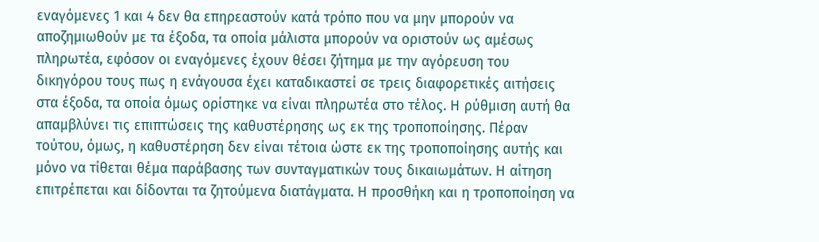εναγόμενες 1 και 4 δεν θα επηρεαστούν κατά τρόπο που να μην μπορούν να αποζημιωθούν με τα έξοδα, τα οποία μάλιστα μπορούν να οριστούν ως αμέσως πληρωτέα, εφόσον οι εναγόμενες έχουν θέσει ζήτημα με την αγόρευση του δικηγόρου τους πως η ενάγουσα έχει καταδικαστεί σε τρεις διαφορετικές αιτήσεις στα έξοδα, τα οποία όμως ορίστηκε να είναι πληρωτέα στο τέλος. Η ρύθμιση αυτή θα απαμβλύνει τις επιπτώσεις της καθυστέρησης ως εκ της τροποποίησης. Πέραν τούτου, όμως, η καθυστέρηση δεν είναι τέτοια ώστε εκ της τροποποίησης αυτής και μόνο να τίθεται θέμα παράβασης των συνταγματικών τους δικαιωμάτων. Η αίτηση επιτρέπεται και δίδονται τα ζητούμενα διατάγματα. Η προσθήκη και η τροποποίηση να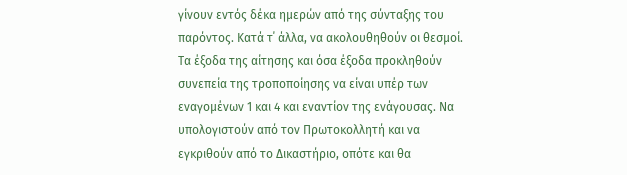γίνουν εντός δέκα ημερών από της σύνταξης του παρόντος. Κατά τ΄ άλλα, να ακολουθηθούν οι θεσμοί. Τα έξοδα της αίτησης και όσα έξοδα προκληθούν συνεπεία της τροποποίησης να είναι υπέρ των εναγομένων 1 και 4 και εναντίον της ενάγουσας. Να υπολογιστούν από τον Πρωτοκολλητή και να εγκριθούν από το Δικαστήριο, οπότε και θα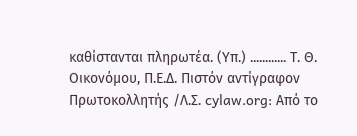καθίστανται πληρωτέα. (Υπ.) ............ Τ. Θ. Οικονόμου, Π.Ε.Δ. Πιστόν αντίγραφον Πρωτοκολλητής /Λ.Σ. cylaw.org: Από το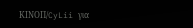ΚΙΝOΠ/CyLii για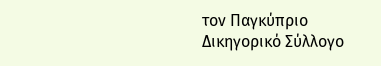τον Παγκύπριο Δικηγορικό Σύλλογο